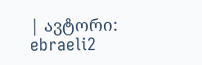| ავტორი: ebraeli2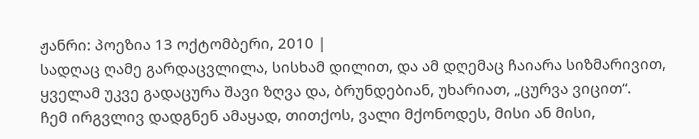ჟანრი: პოეზია 13 ოქტომბერი, 2010 |
სადღაც ღამე გარდაცვლილა, სისხამ დილით, და ამ დღემაც ჩაიარა სიზმარივით, ყველამ უკვე გადაცურა შავი ზღვა და, ბრუნდებიან, უხარიათ, „ცურვა ვიცით“.
ჩემ ირგვლივ დადგნენ ამაყად, თითქოს, ვალი მქონოდეს, მისი ან მისი,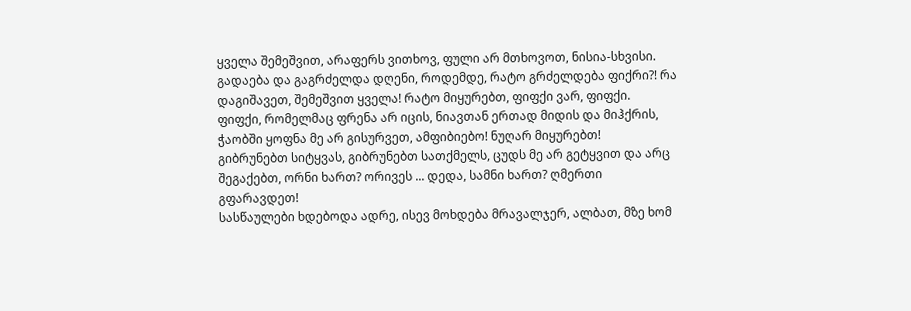ყველა შემეშვით, არაფერს ვითხოვ, ფული არ მთხოვოთ, ნისია-სხვისი.
გადაება და გაგრძელდა დღენი, როდემდე, რატო გრძელდება ფიქრი?! რა დაგიშავეთ, შემეშვით ყველა! რატო მიყურებთ, ფიფქი ვარ, ფიფქი.
ფიფქი, რომელმაც ფრენა არ იცის, ნიავთან ერთად მიდის და მიჰქრის, ჭაობში ყოფნა მე არ გისურვეთ, ამფიბიებო! ნუღარ მიყურებთ!
გიბრუნებთ სიტყვას, გიბრუნებთ სათქმელს, ცუდს მე არ გეტყვით და არც შეგაქებთ, ორნი ხართ? ორივეს ... დედა, სამნი ხართ? ღმერთი გფარავდეთ!
სასწაულები ხდებოდა ადრე, ისევ მოხდება მრავალჯერ, ალბათ, მზე ხომ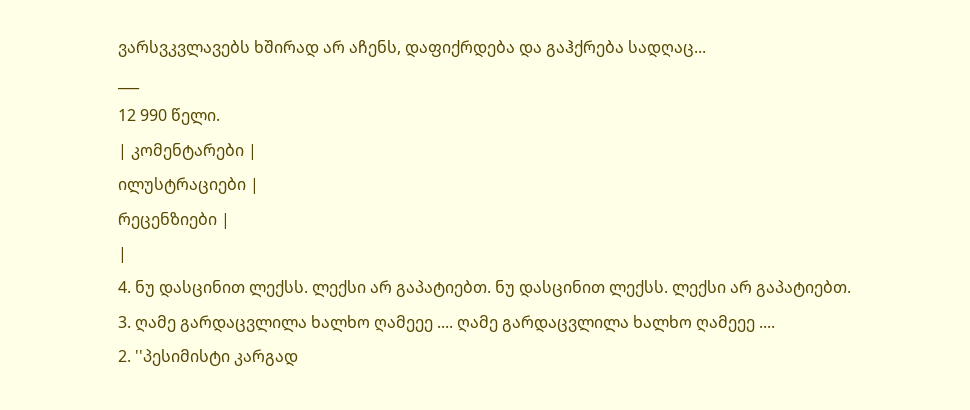ვარსვკვლავებს ხშირად არ აჩენს, დაფიქრდება და გაჰქრება სადღაც...
___
12 990 წელი.
| კომენტარები |
ილუსტრაციები |
რეცენზიები |
|
4. ნუ დასცინით ლექსს. ლექსი არ გაპატიებთ. ნუ დასცინით ლექსს. ლექსი არ გაპატიებთ.
3. ღამე გარდაცვლილა ხალხო ღამეეე .... ღამე გარდაცვლილა ხალხო ღამეეე ....
2. ''პესიმისტი კარგად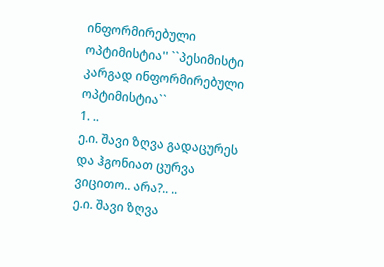ინფორმირებული ოპტიმისტია'' ``პესიმისტი კარგად ინფორმირებული ოპტიმისტია``
1. ..
ე.ი. შავი ზღვა გადაცურეს და ჰგონიათ ცურვა ვიცითო.. არა?.. ..
ე.ი. შავი ზღვა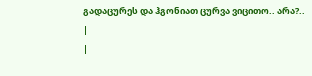გადაცურეს და ჰგონიათ ცურვა ვიცითო.. არა?..
|
|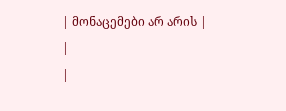| მონაცემები არ არის |
|
|